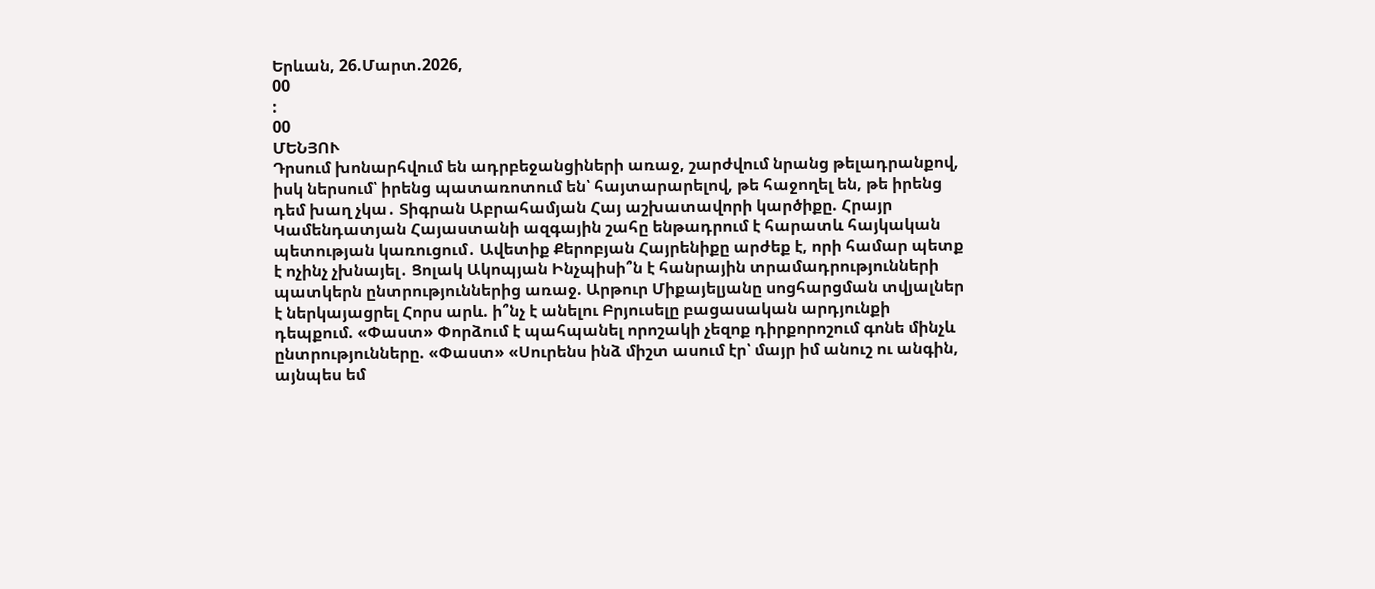Երևան, 26.Մարտ.2026,
00
:
00
ՄԵՆՅՈՒ
Դրսում խոնարհվում են ադրբեջանցիների առաջ, շարժվում նրանց թելադրանքով, իսկ ներսում՝ իրենց պատառոտում են՝ հայտարարելով, թե հաջողել են, թե իրենց դեմ խաղ չկա․ Տիգրան Աբրահամյան Հայ աշխատավորի կարծիքը. Հրայր Կամենդատյան Հայաստանի ազգային շահը ենթադրում է հարատև հայկական պետության կառուցում․ Ավետիք Քերոբյան Հայրենիքը արժեք է, որի համար պետք է ոչինչ չխնայել․ Ցոլակ Ակոպյան Ինչպիսի՞ն է հանրային տրամադրությունների պատկերն ընտրություններից առաջ. Արթուր Միքայելյանը սոցհարցման տվյալներ է ներկայացրել Հորս արև. ի՞նչ է անելու Բրյուսելը բացասական արդյունքի դեպքում. «Փաստ» Փորձում է պահպանել որոշակի չեզոք դիրքորոշում գոնե մինչև ընտրությունները. «Փաստ» «Սուրենս ինձ միշտ ասում էր՝ մայր իմ անուշ ու անգին, այնպես եմ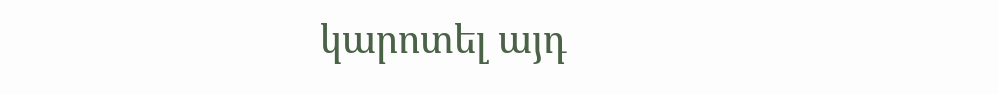կարոտել այդ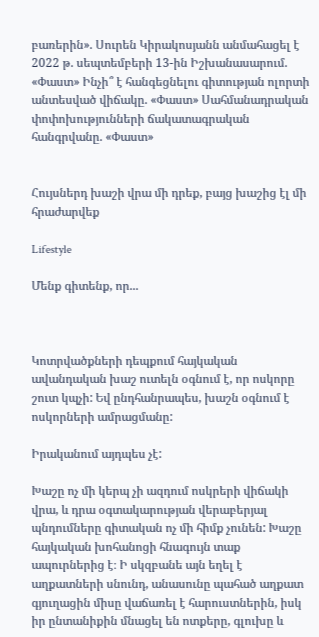բառերին». Սուրեն Կիրակոսյանն անմահացել է 2022 թ. սեպտեմբերի 13-ին Իշխանասարում. «Փաստ» Ինչի՞ է հանգեցնելու գիտության ոլորտի անտեսված վիճակը. «Փաստ» Սահմանադրական փոփոխությունների ճակատագրական հանգրվանը. «Փաստ»


Հույսներդ խաշի վրա մի դրեք, բայց խաշից էլ մի հրաժարվեք

Lifestyle

Մենք գիտենք, որ...



Կոտրվածքների դեպքում հայկական ավանդական խաշ ուտելն օգնում է, որ ոսկորը շուտ կպչի: Եվ ընդհանրապես, խաշն օգնում է ոսկորների ամրացմանը:

Իրականում այդպես չէ:

Խաշը ոչ մի կերպ չի ազդում ոսկրերի վիճակի վրա, և դրա օգտակարության վերաբերյալ պնդումները գիտական ոչ մի հիմք չունեն: Խաշը հայկական խոհանոցի հնագույն տաք ապուրներից է։ Ի սկզբանե այն եղել է աղքատների սնունդ, անասունը պահած աղքատ գյուղացին միսը վաճառել է հարուստներին, իսկ իր ընտանիքին մնացել են ոտքերը, գլուխը և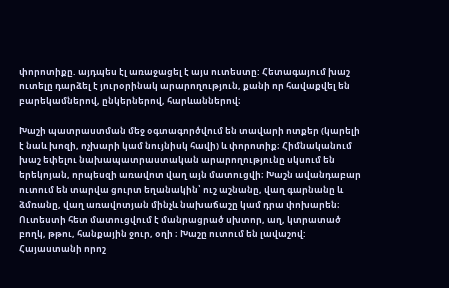փորոտիքը. այդպես էլ առաջացել է այս ուտեստը: Հետագայում խաշ ուտելը դարձել է յուրօրինակ արարողություն, քանի որ հավաքվել են բարեկամներով, ընկերներով, հարևաններով։

Խաշի պատրաստման մեջ օգտագործվում են տավարի ոտքեր (կարելի է նաև խոզի, ոչխարի կամ նույնիսկ հավի) և փորոտիք։ Հիմնականում խաշ եփելու նախապատրաստական արարողությունը սկսում են երեկոյան, որպեսզի առավոտ վաղ այն մատուցվի։ Խաշն ավանդաբար ուտում են տարվա ցուրտ եղանակին՝ ուշ աշնանը, վաղ գարնանը և ձմռանը, վաղ առավոտյան մինչև նախաճաշը կամ դրա փոխարեն։ Ուտեստի հետ մատուցվում է մանրացրած սխտոր, աղ, կտրատած բողկ, թթու, հանքային ջուր, օղի ։ Խաշը ուտում են լավաշով: Հայաստանի որոշ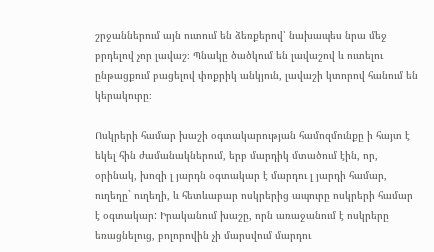շրջաններում այն ուտում են ձեռքերով՝ նախապես նրա մեջ բրդելով չոր լավաշ։ Պնակը ծածկում են լավաշով և ուտելու ընթացքում բացելով փոքրիկ անկյուն, լավաշի կտորով հանում են կերակուրը։

Ոսկրերի համար խաշի օգտակարության համոզմունքը ի հայտ է եկել հին ժամանակներում, երբ մարդիկ մտածում էին, որ, օրինակ, խոզի լ յարդն օգտակար է մարդու լ յարդի համար, ուղեղը` ուղեղի, և հետևաբար ոսկրերից ապուրը ոսկրերի համար է օգտակար: Իրականում խաշը, որն առաջանում է ոսկրերը եռացնելուց, բոլորովին չի մարսվում մարդու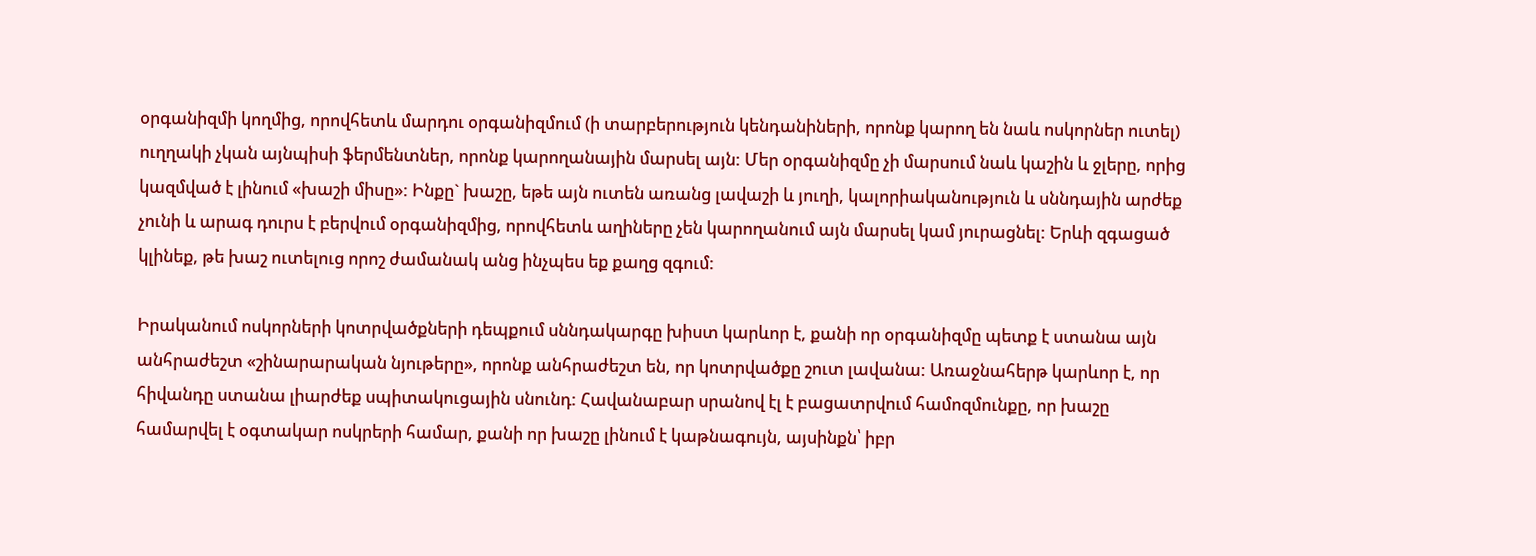օրգանիզմի կողմից, որովհետև մարդու օրգանիզմում (ի տարբերություն կենդանիների, որոնք կարող են նաև ոսկորներ ուտել) ուղղակի չկան այնպիսի ֆերմենտներ, որոնք կարողանային մարսել այն: Մեր օրգանիզմը չի մարսում նաև կաշին և ջլերը, որից կազմված է լինում «խաշի միսը»: Ինքը` խաշը, եթե այն ուտեն առանց լավաշի և յուղի, կալորիականություն և սննդային արժեք չունի և արագ դուրս է բերվում օրգանիզմից, որովհետև աղիները չեն կարողանում այն մարսել կամ յուրացնել: Երևի զգացած կլինեք, թե խաշ ուտելուց որոշ ժամանակ անց ինչպես եք քաղց զգում:

Իրականում ոսկորների կոտրվածքների դեպքում սննդակարգը խիստ կարևոր է, քանի որ օրգանիզմը պետք է ստանա այն անհրաժեշտ «շինարարական նյութերը», որոնք անհրաժեշտ են, որ կոտրվածքը շուտ լավանա: Առաջնահերթ կարևոր է, որ հիվանդը ստանա լիարժեք սպիտակուցային սնունդ: Հավանաբար սրանով էլ է բացատրվում համոզմունքը, որ խաշը համարվել է օգտակար ոսկրերի համար, քանի որ խաշը լինում է կաթնագույն, այսինքն՝ իբր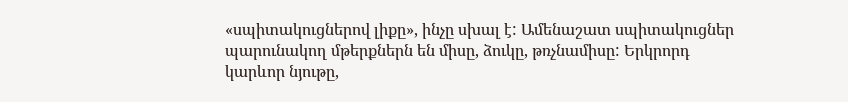«սպիտակուցներով լիքը», ինչը սխալ է: Ամենաշատ սպիտակուցներ պարունակող մթերքներն են միսը, ձուկը, թռչնամիսը: Երկրորդ կարևոր նյութը,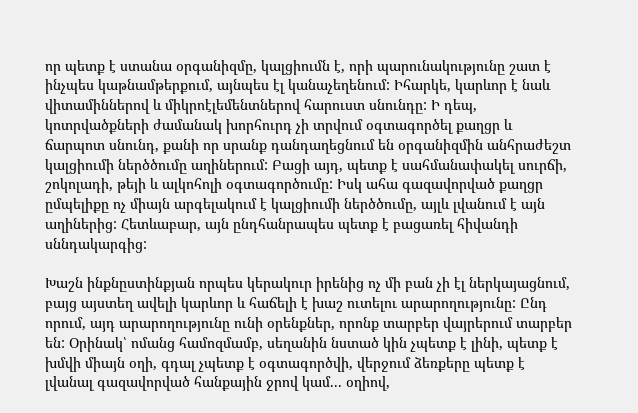որ պետք է ստանա օրգանիզմը, կալցիումն է, որի պարունակությունը շատ է ինչպես կաթնամթերքում, այնպես էլ կանաչեղենում: Իհարկե, կարևոր է նաև վիտամիններով և միկրոէլեմենտներով հարուստ սնունդը: Ի դեպ, կոտրվածքների ժամանակ խորհուրդ չի տրվում օգտագործել քաղցր և ճարպոտ սնունդ, քանի որ սրանք դանդաղեցնում են օրգանիզմին անհրաժեշտ կալցիումի ներծծումը աղիներում: Բացի այդ, պետք է սահմանափակել սուրճի, շոկոլադի, թեյի և ալկոհոլի օգտագործումը: Իսկ ահա գազավորված քաղցր ըմպելիքը ոչ միայն արգելակում է կալցիումի ներծծումը, այլև լվանում է այն աղիներից: Հետևաբար, այն ընդհանրապես պետք է բացառել հիվանդի սննդակարգից:

Խաշն ինքնըստինքյան որպես կերակուր իրենից ոչ մի բան չի էլ ներկայացնում, բայց այստեղ ավելի կարևոր և հաճելի է խաշ ուտելու արարողությունը: Ընդ որում, այդ արարողությունը ունի օրենքներ, որոնք տարբեր վայրերում տարբեր են: Օրինակ՝ ոմանց համոզմամբ, սեղանին նստած կին չպետք է լինի, պետք է խմվի միայն օղի, գդալ չպետք է օգտագործվի, վերջում ձեռքերը պետք է լվանալ գազավորված հանքային ջրով կամ... օղիով,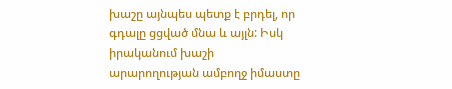խաշը այնպես պետք է բրդել, որ գդալը ցցված մնա և այլն: Իսկ իրականում խաշի արարողության ամբողջ իմաստը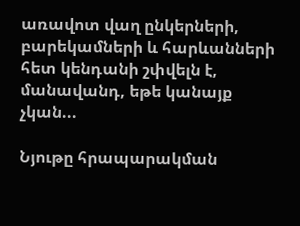առավոտ վաղ ընկերների, բարեկամների և հարևանների հետ կենդանի շփվելն է, մանավանդ, եթե կանայք չկան...

Նյութը հրապարակման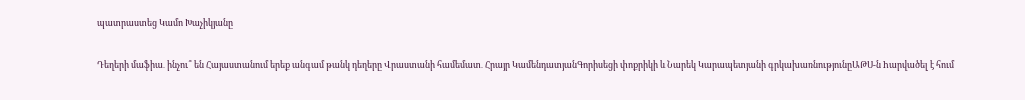պատրաստեց Կամո Խաչիկյանը

Դեղերի մաֆիա․ ինչու՞ են Հայաստանում երեք անգամ թանկ դեղերը Վրաստանի համեմատ․ Հրայր ԿամենդատյանԳորիսեցի փոքրիկի և Նարեկ Կարապետյանի գրկախառնությունըԱԹՍ-ն hարվածել է հում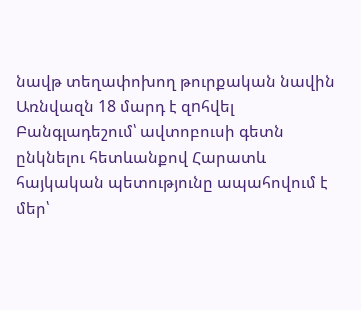նավթ տեղափոխող թուրքական նավին Առնվազն 18 մարդ է զnհվել Բանգլադեշում՝ ավտոբուսի գետն ընկնելու հետևանքով Հարատև հայկական պետությունը ապահովում է մեր՝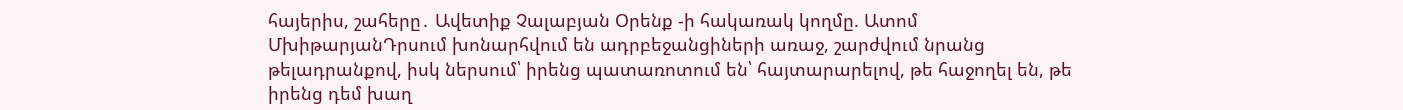հայերիս, շահերը․ Ավետիք Չալաբյան Օրենք -ի հակառակ կողմը. Ատոմ ՄխիթարյանԴրսում խոնարհվում են ադրբեջանցիների առաջ, շարժվում նրանց թելադրանքով, իսկ ներսում՝ իրենց պատառոտում են՝ հայտարարելով, թե հաջողել են, թե իրենց դեմ խաղ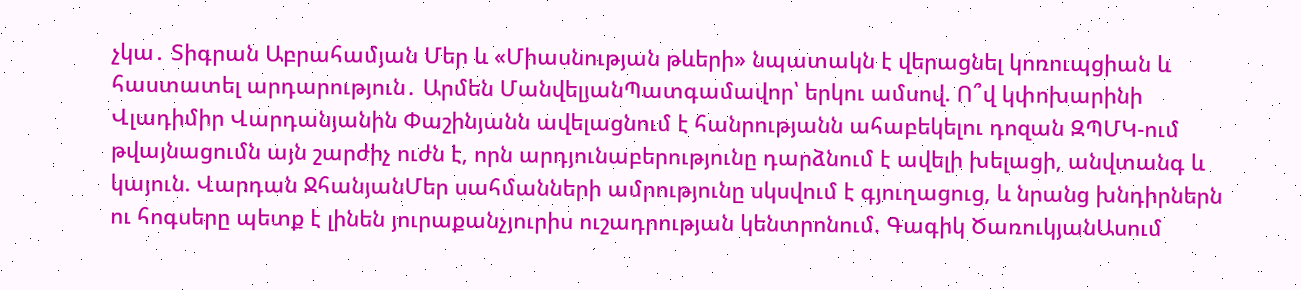չկա․ Տիգրան Աբրահամյան Մեր և «Միասնության թևերի» նպատակն է վերացնել կոռուպցիան և հաստատել արդարություն․ Արմեն ՄանվելյանՊատգամավոր՝ երկու ամսով. Ո՞վ կփոխարինի Վլադիմիր Վարդանյանին Փաշինյանն ավելացնում է հանրությանն ահաբեկելու դոզան ԶՊՄԿ-ում թվայնացումն այն շարժիչ ուժն է, որն արդյունաբերությունը դարձնում է ավելի խելացի, անվտանգ և կայուն. Վարդան ՋհանյանՄեր սահմանների ամրությունը սկսվում է գյուղացուց, և նրանց խնդիրներն ու հոգսերը պետք է լինեն յուրաքանչյուրիս ուշադրության կենտրոնում. Գագիկ ԾառուկյանԱսում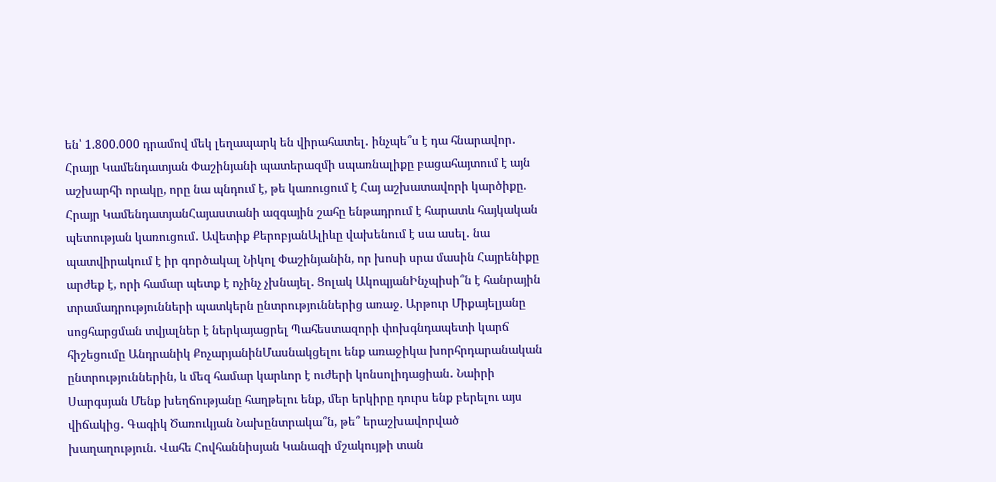են՝ 1.800.000 դրամով մեկ լեղապարկ են վիրահատել․ ինչպե՞ս է դա հնարավոր․ Հրայր Կամենդատյան Փաշինյանի պատերազմի սպառնալիքը բացահայտում է այն աշխարհի որակը, որը նա պնդում է, թե կառուցում է Հայ աշխատավորի կարծիքը. Հրայր ԿամենդատյանՀայաստանի ազգային շահը ենթադրում է հարատև հայկական պետության կառուցում․ Ավետիք ՔերոբյանԱլիևը վախենում է սա ասել․ նա պատվիրակում է իր գործակալ Նիկոլ Փաշինյանին, որ խոսի սրա մասին Հայրենիքը արժեք է, որի համար պետք է ոչինչ չխնայել․ Ցոլակ ԱկոպյանԻնչպիսի՞ն է հանրային տրամադրությունների պատկերն ընտրություններից առաջ. Արթուր Միքայելյանը սոցհարցման տվյալներ է ներկայացրել Պահեստազորի փոխգնդապետի կարճ հիշեցումը Անդրանիկ ՔոչարյանինՄասնակցելու ենք առաջիկա խորհրդարանական ընտրություններին, և մեզ համար կարևոր է ուժերի կոնսոլիդացիան․ Նաիրի Սարգսյան Մենք խեղճությանը հաղթելու ենք, մեր երկիրը դուրս ենք բերելու այս վիճակից․ Գագիկ Ծառուկյան Նախընտրակա՞ն, թե՞ երաշխավորված խաղաղություն. Վահե Հովհաննիսյան Կանազի մշակույթի տան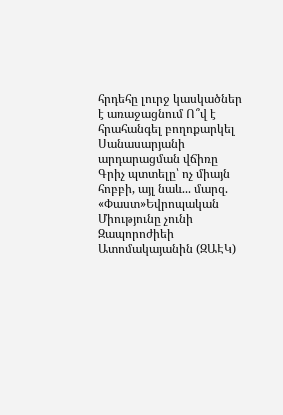հրդեհը լուրջ կասկածներ է առաջացնում Ո՞վ է հրահանգել բողոքարկել Սանասարյանի արդարացման վճիռը Գրիչ պտտելը՝ ոչ միայն հոբբի, այլ նաև... մարզ. «Փաստ»Եվրոպական Միությունը չունի Զապորոժիեի Ատոմակայանին (ԶԱԷԿ)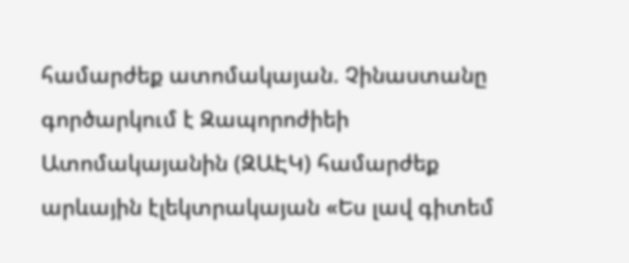համարժեք ատոմակայան. Չինաստանը գործարկում է Զապորոժիեի Ատոմակայանին (ԶԱԷԿ) համարժեք արևային էլեկտրակայան «Ես լավ գիտեմ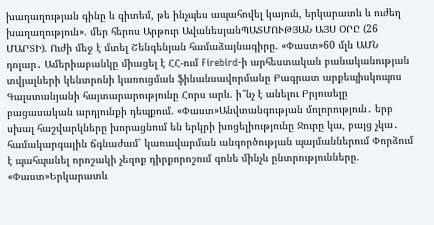խաղաղության գինը և գիտեմ, թե ինչպես ապահովել կայուն, երկարատև և ուժեղ խաղաղություն». մեր հերոս Արթուր ԱվանեսյանՊԱՏՄՈՒԹՅԱՆ ԱՅՍ ՕՐԸ (26 ՄԱՐՏԻ). Ուժի մեջ է մտել Շենգենյան համաձայնագիրը. «Փաստ»60 մլն ԱՄՆ դոլար․ Ամերիաբանկը միացել է ՀՀ-ում Firebird-ի արհեստական բանականության տվյալների կենտրոնի կառուցման ֆինանսավորմանը Բագրատ արքեպիսկոպոս Գալստանյանի հայտարարությունը Հորս արև. ի՞նչ է անելու Բրյուսելը բացասական արդյունքի դեպքում. «Փաստ»Անվտանգության մոլորություն․ երբ սխալ հաշվարկները խորացնում են երկրի խոցելիությունը Ջուրը կա, բայց չկա․ համակարգային ճգնաժամ՝ կառավարման անգործության պայմաններում Փորձում է պահպանել որոշակի չեզոք դիրքորոշում գոնե մինչև ընտրությունները. «Փաստ»Երկարատև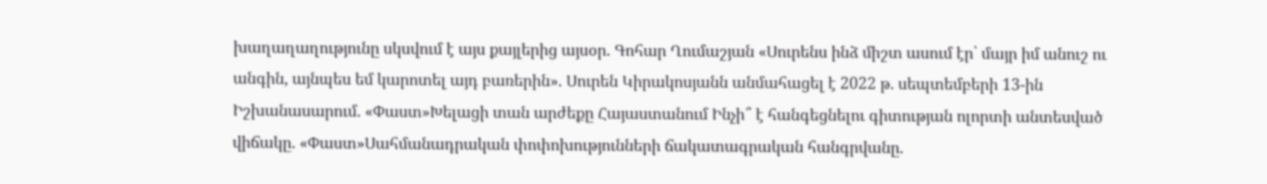խաղաղաղությունը սկսվում է այս քայլերից այսօր. Գոհար Ղումաշյան «Սուրենս ինձ միշտ ասում էր՝ մայր իմ անուշ ու անգին, այնպես եմ կարոտել այդ բառերին». Սուրեն Կիրակոսյանն անմահացել է 2022 թ. սեպտեմբերի 13-ին Իշխանասարում. «Փաստ»Խելացի տան արժեքը Հայաստանում Ինչի՞ է հանգեցնելու գիտության ոլորտի անտեսված վիճակը. «Փաստ»Սահմանադրական փոփոխությունների ճակատագրական հանգրվանը.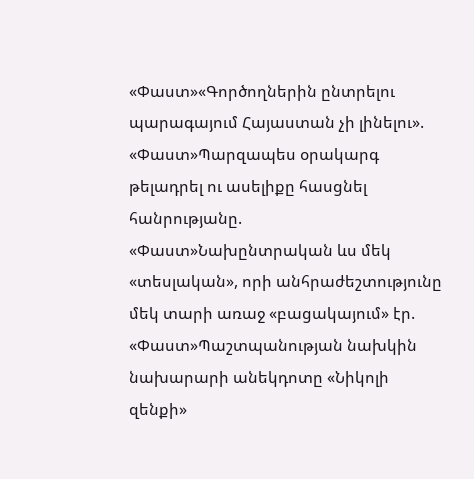«Փաստ»«Գործողներին ընտրելու պարագայում Հայաստան չի լինելու». «Փաստ»Պարզապես օրակարգ թելադրել ու ասելիքը հասցնել հանրությանը. «Փաստ»Նախընտրական ևս մեկ «տեսլական», որի անհրաժեշտությունը մեկ տարի առաջ «բացակայում» էր. «Փաստ»Պաշտպանության նախկին նախարարի անեկդոտը «Նիկոլի զենքի»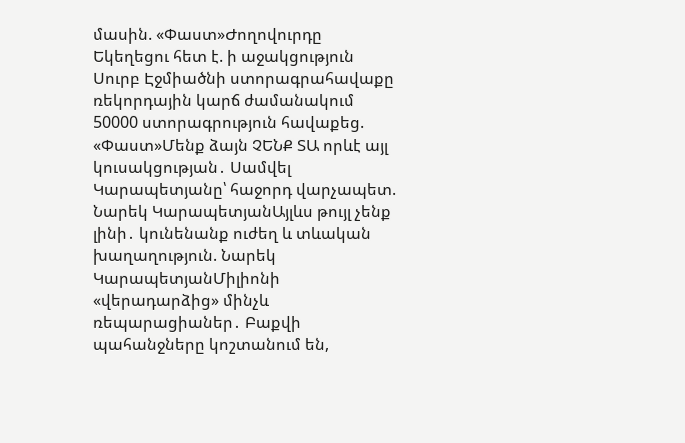մասին. «Փաստ»Ժողովուրդը Եկեղեցու հետ է. ի աջակցություն Սուրբ Էջմիածնի ստորագրահավաքը ռեկորդային կարճ ժամանակում 50000 ստորագրություն հավաքեց. «Փաստ»Մենք ձայն ՉԵՆՔ ՏԱ որևէ այլ կուսակցության․ Սամվել Կարապետյանը՝ հաջորդ վարչապետ. Նարեկ ԿարապետյանԱյլևս թույլ չենք լինի․ կունենանք ուժեղ և տևական խաղաղություն. Նարեկ ԿարապետյանՄիլիոնի «վերադարձից» մինչև ռեպարացիաներ․ Բաքվի պահանջները կոշտանում են,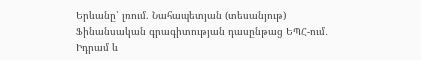Երևանը՝ լռում. Նահապետյան (տեսանյութ) Ֆինանսական գրագիտության դասընթաց ԵՊՀ-ում․ Իդրամ և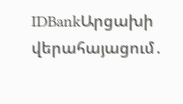IDBankԱրցախի վերահայացում․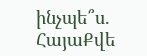ինչպե՞ս. ՀայաՔվե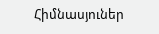Հիմնասյուներ